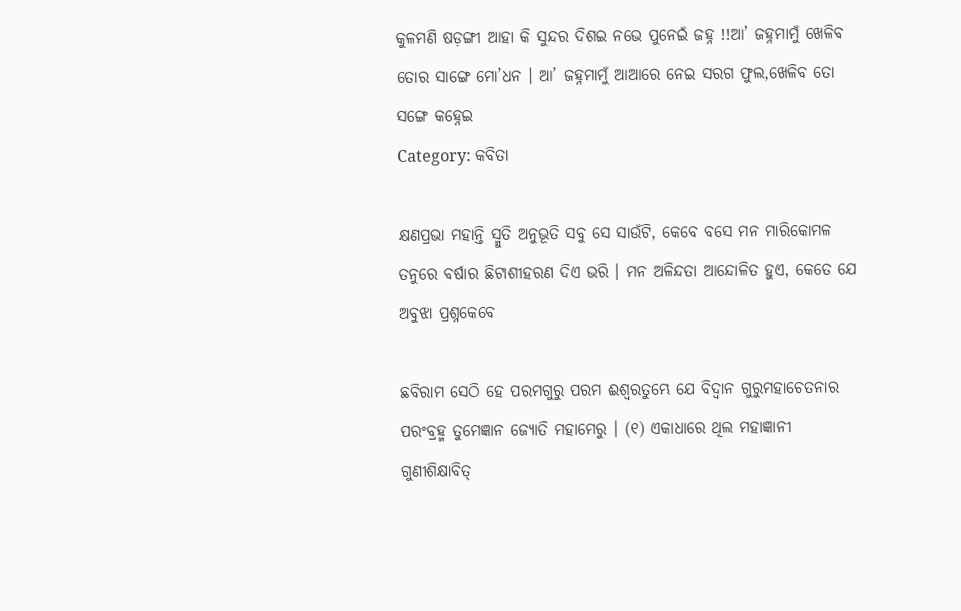କୁଳମଣି ଷଡ଼ଙ୍ଗୀ ଆହା କି ସୁନ୍ଦର ଦିଶଇ ନଭେ ପୁନେଇଁ ଜହ୍ନ !!ଆ’ ଜହ୍ନମାମୁଁ ଖେଳିବ ତୋର ସାଙ୍ଗେ ମୋ’ଧନ । ଆ’ ଜହ୍ନମାମୁଁ ଆଆରେ ନେଇ ସରଗ ଫୁଲ,ଖେଳିବ ତୋ ସଙ୍ଗେ କହ୍ନେଇ
Category: କବିତା

କ୍ଷଣପ୍ରଭା ମହାନ୍ତି ସ୍ମୁତି ଅନୁଭୂତି ସବୁ ସେ ସାଉଁଟି, କେବେ ବସେ ମନ ମାରିକୋମଳ ତନୁରେ ବର୍ଷାର ଛିଟାଶୀହରଣ ଦିଏ ଭରି । ମନ ଅଳିନ୍ଦତା ଆନ୍ଦୋଳିତ ହୁଏ, କେତେ ଯେ ଅବୁଝା ପ୍ରଶ୍ନକେବେ

ଛବିରାମ ସେଠି ହେ ପରମଗୁରୁ ପରମ ଈଶ୍ଵରତୁମ୍ଭେ ଯେ ବିଦ୍ୱାନ ଗୁରୁମହାଚେତନାର ପରଂବ୍ରହ୍ମ ତୁମେଜ୍ଞାନ ଜ୍ୟୋତି ମହାମେରୁ । (୧) ଏକାଧାରେ ଥିଲ ମହାଜ୍ଞାନୀ ଗୁଣୀଶିକ୍ଷାବିତ୍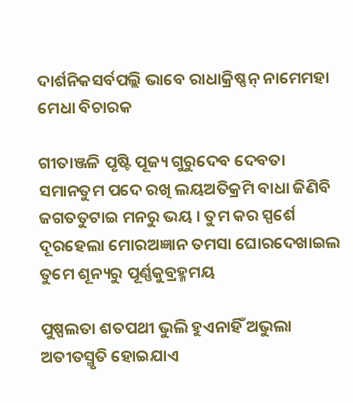ଦାର୍ଶନିକସର୍ବପଲ୍ଲି ଭାବେ ରାଧାକ୍ରିଷ୍ଣନ୍ ନାମେମହା ମେଧା ବିଚାରକ

ଗୀତାଞ୍ଜଳି ପୃଷ୍ଟି ପୂଜ୍ୟ ଗୁରୁଦେବ ଦେବତା ସମାନତୁମ ପଦେ ରଖି ଲୟଅତିକ୍ରମି ବାଧା ଜିଣିବି ଜଗତତୁଟାଇ ମନରୁ ଭୟ । ତୁମ କର ସ୍ପର୍ଶେ ଦୂରହେଲା ମୋରଅଜ୍ଞାନ ତମସା ଘୋରଦେଖାଇଲ ତୁମେ ଶୂନ୍ୟରୁ ପୂର୍ଣ୍ଣକୁବ୍ରହ୍ମମୟ

ପୁଷ୍ପଲତା ଶତପଥୀ ଭୁଲି ହୁଏନାହିଁ ଅଭୁଲା ଅତୀତସ୍ମୃତି ହୋଇଯାଏ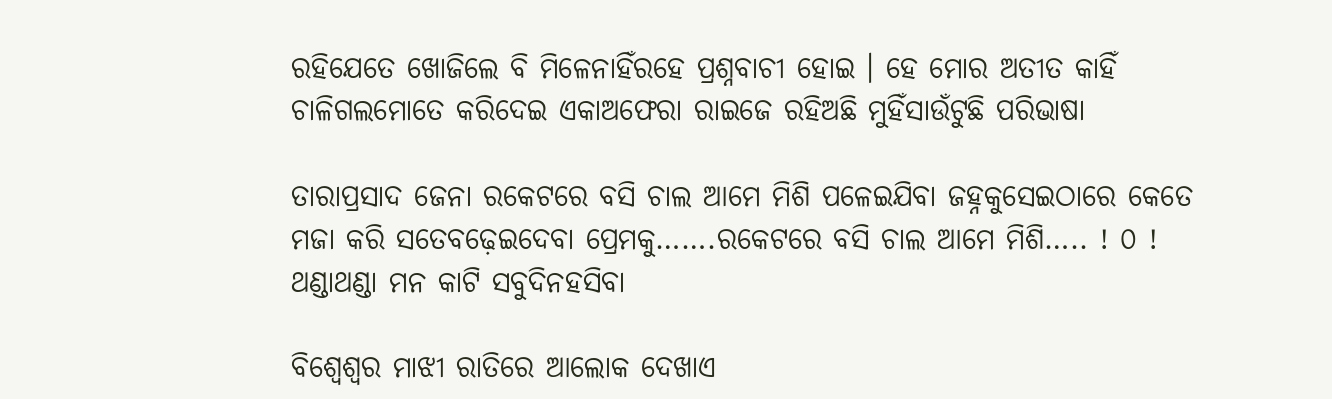ରହିଯେତେ ଖୋଜିଲେ ବି ମିଳେନାହିଁରହେ ପ୍ରଶ୍ନବାଚୀ ହୋଇ । ହେ ମୋର ଅତୀତ କାହିଁ ଚାଳିଗଲମୋତେ କରିଦେଇ ଏକାଅଫେରା ରାଇଜେ ରହିଅଛି ମୁହିଁସାଉଁଟୁଛି ପରିଭାଷା

ତାରାପ୍ରସାଦ ଜେନା ରକେଟରେ ବସି ଚାଲ ଆମେ ମିଶି ପଳେଇଯିବା ଜହ୍ନକୁସେଇଠାରେ କେତେ ମଜା କରି ସତେବଢ଼େଇଦେବା ପ୍ରେମକୁ…….ରକେଟରେ ବସି ଚାଲ ଆମେ ମିଶି….. ! ୦ ! ଥଣ୍ଡାଥଣ୍ଡା ମନ କାଟି ସବୁଦିନହସିବା

ବିଶ୍ୱେଶ୍ୱର ମାଝୀ ରାତିରେ ଆଲୋକ ଦେଖାଏ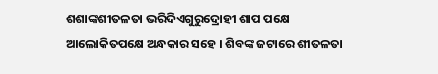ଶଶାଙ୍କଶୀତଳତା ଭରିଦିଏଗୁରୁଦ୍ରୋହୀ ଶାପ ପକ୍ଷେ ଆଲୋକିତପକ୍ଷେ ଅନ୍ଧକାର ସହେ । ଶିବଙ୍କ ଜଟାରେ ଶୀତଳତା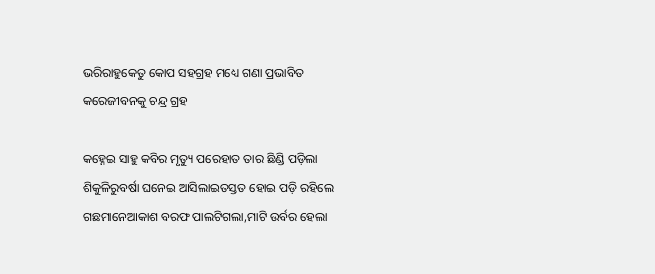ଭରିରାହୁକେତୁ କୋପ ସହଗ୍ରହ ମଧ୍ୟେ ଗଣା ପ୍ରଭାବିତ କରେଜୀବନକୁ ଚନ୍ଦ୍ର ଗ୍ରହ

କହ୍ନେଇ ସାହୁ କବିର ମୃତ୍ୟୁ ପରେହାତ ତାର ଛିଣ୍ଡି ପଡ଼ିଲା ଶିକୁଳିରୁବର୍ଷା ଘନେଇ ଆସିଲାଇତସ୍ତତ ହୋଇ ପଡ଼ି ରହିଲେ ଗଛମାନେଆକାଶ ବରଫ ପାଲଟିଗଲା,ମାଟି ଉର୍ବର ହେଲା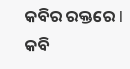କବିର ରକ୍ତରେ l କବି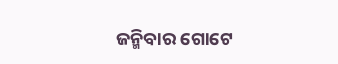ଜନ୍ମିବାର ଗୋଟେ